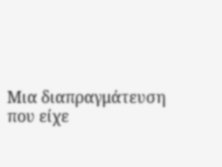Μια διαπραγμάτευση που είχε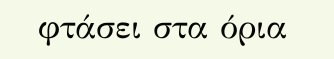φτάσει στα όρια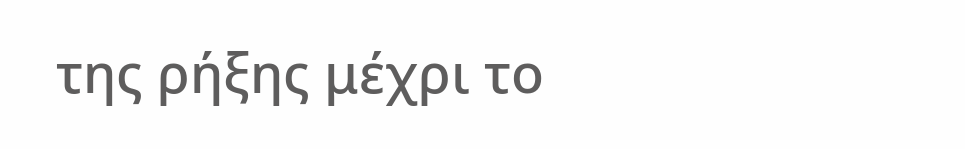της ρήξης μέχρι το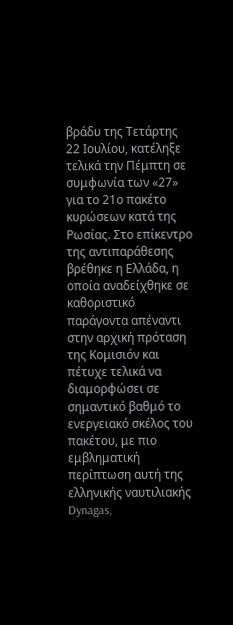βράδυ της Τετάρτης 22 Ιουλίου, κατέληξε τελικά την Πέμπτη σε συμφωνία των «27» για το 21ο πακέτο κυρώσεων κατά της Ρωσίας. Στο επίκεντρο της αντιπαράθεσης βρέθηκε η Ελλάδα, η οποία αναδείχθηκε σε καθοριστικό παράγοντα απέναντι στην αρχική πρόταση της Κομισιόν και πέτυχε τελικά να διαμορφώσει σε σημαντικό βαθμό το ενεργειακό σκέλος του πακέτου, με πιο εμβληματική περίπτωση αυτή της ελληνικής ναυτιλιακής Dynagas,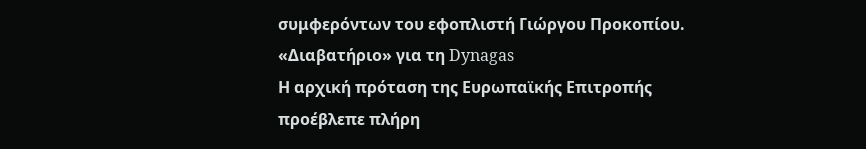συμφερόντων του εφοπλιστή Γιώργου Προκοπίου.
«Διαβατήριο» για τη Dynagas
Η αρχική πρόταση της Ευρωπαϊκής Επιτροπής προέβλεπε πλήρη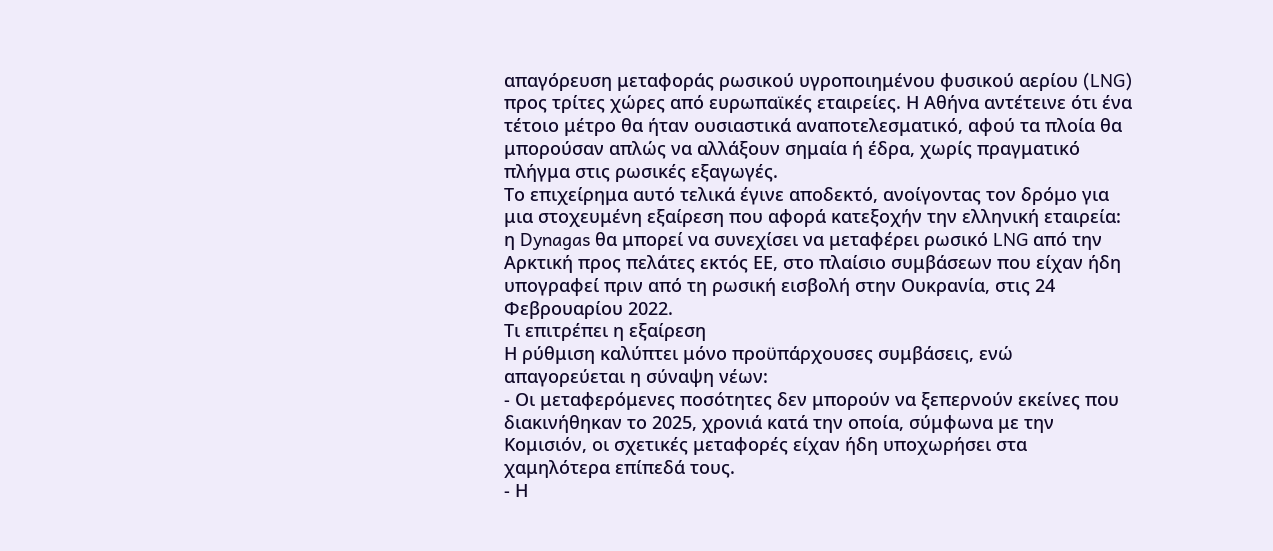απαγόρευση μεταφοράς ρωσικού υγροποιημένου φυσικού αερίου (LNG) προς τρίτες χώρες από ευρωπαϊκές εταιρείες. Η Αθήνα αντέτεινε ότι ένα τέτοιο μέτρο θα ήταν ουσιαστικά αναποτελεσματικό, αφού τα πλοία θα μπορούσαν απλώς να αλλάξουν σημαία ή έδρα, χωρίς πραγματικό πλήγμα στις ρωσικές εξαγωγές.
Το επιχείρημα αυτό τελικά έγινε αποδεκτό, ανοίγοντας τον δρόμο για μια στοχευμένη εξαίρεση που αφορά κατεξοχήν την ελληνική εταιρεία: η Dynagas θα μπορεί να συνεχίσει να μεταφέρει ρωσικό LNG από την Αρκτική προς πελάτες εκτός ΕΕ, στο πλαίσιο συμβάσεων που είχαν ήδη υπογραφεί πριν από τη ρωσική εισβολή στην Ουκρανία, στις 24 Φεβρουαρίου 2022.
Τι επιτρέπει η εξαίρεση
Η ρύθμιση καλύπτει μόνο προϋπάρχουσες συμβάσεις, ενώ απαγορεύεται η σύναψη νέων:
- Οι μεταφερόμενες ποσότητες δεν μπορούν να ξεπερνούν εκείνες που διακινήθηκαν το 2025, χρονιά κατά την οποία, σύμφωνα με την Κομισιόν, οι σχετικές μεταφορές είχαν ήδη υποχωρήσει στα χαμηλότερα επίπεδά τους.
- Η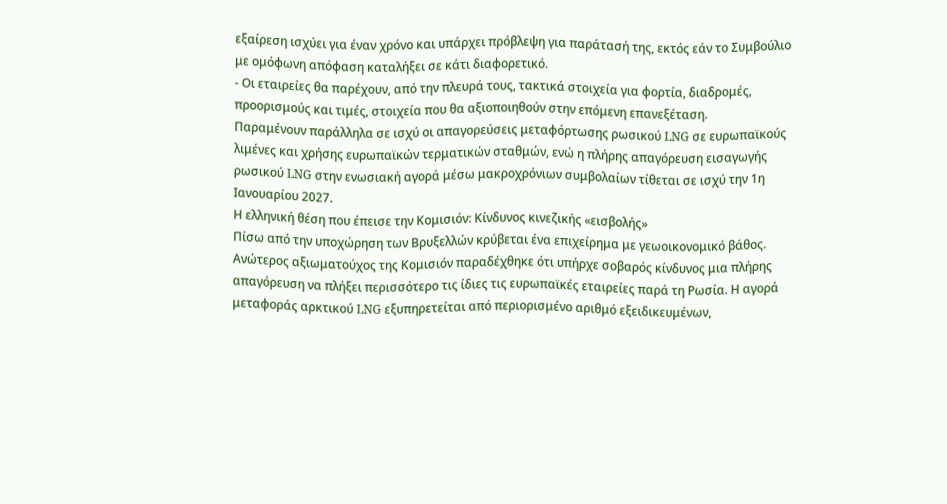εξαίρεση ισχύει για έναν χρόνο και υπάρχει πρόβλεψη για παράτασή της, εκτός εάν το Συμβούλιο με ομόφωνη απόφαση καταλήξει σε κάτι διαφορετικό.
- Οι εταιρείες θα παρέχουν, από την πλευρά τους, τακτικά στοιχεία για φορτία, διαδρομές, προορισμούς και τιμές, στοιχεία που θα αξιοποιηθούν στην επόμενη επανεξέταση.
Παραμένουν παράλληλα σε ισχύ οι απαγορεύσεις μεταφόρτωσης ρωσικού LNG σε ευρωπαϊκούς λιμένες και χρήσης ευρωπαϊκών τερματικών σταθμών, ενώ η πλήρης απαγόρευση εισαγωγής ρωσικού LNG στην ενωσιακή αγορά μέσω μακροχρόνιων συμβολαίων τίθεται σε ισχύ την 1η Ιανουαρίου 2027.
Η ελληνική θέση που έπεισε την Κομισιόν: Κίνδυνος κινεζικής «εισβολής»
Πίσω από την υποχώρηση των Βρυξελλών κρύβεται ένα επιχείρημα με γεωοικονομικό βάθος. Ανώτερος αξιωματούχος της Κομισιόν παραδέχθηκε ότι υπήρχε σοβαρός κίνδυνος μια πλήρης απαγόρευση να πλήξει περισσότερο τις ίδιες τις ευρωπαϊκές εταιρείες παρά τη Ρωσία. Η αγορά μεταφοράς αρκτικού LNG εξυπηρετείται από περιορισμένο αριθμό εξειδικευμένων,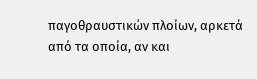παγοθραυστικών πλοίων, αρκετά από τα οποία, αν και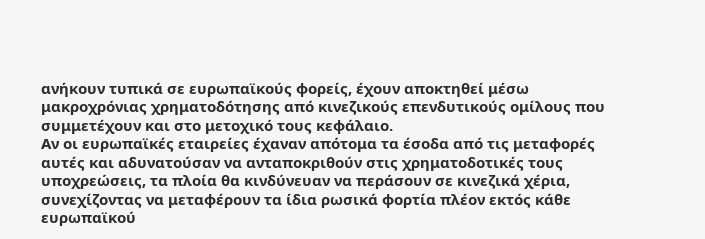ανήκουν τυπικά σε ευρωπαϊκούς φορείς, έχουν αποκτηθεί μέσω μακροχρόνιας χρηματοδότησης από κινεζικούς επενδυτικούς ομίλους που συμμετέχουν και στο μετοχικό τους κεφάλαιο.
Αν οι ευρωπαϊκές εταιρείες έχαναν απότομα τα έσοδα από τις μεταφορές αυτές και αδυνατούσαν να ανταποκριθούν στις χρηματοδοτικές τους υποχρεώσεις, τα πλοία θα κινδύνευαν να περάσουν σε κινεζικά χέρια, συνεχίζοντας να μεταφέρουν τα ίδια ρωσικά φορτία πλέον εκτός κάθε ευρωπαϊκού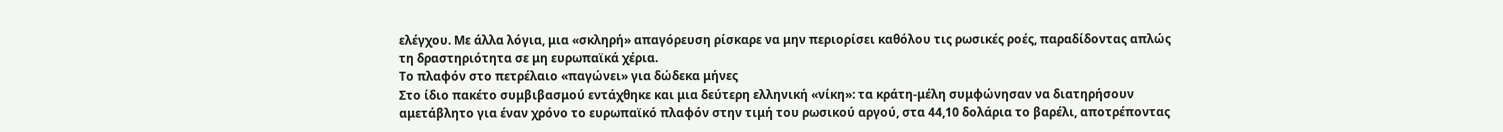ελέγχου. Με άλλα λόγια, μια «σκληρή» απαγόρευση ρίσκαρε να μην περιορίσει καθόλου τις ρωσικές ροές, παραδίδοντας απλώς τη δραστηριότητα σε μη ευρωπαϊκά χέρια.
Το πλαφόν στο πετρέλαιο «παγώνει» για δώδεκα μήνες
Στο ίδιο πακέτο συμβιβασμού εντάχθηκε και μια δεύτερη ελληνική «νίκη»: τα κράτη-μέλη συμφώνησαν να διατηρήσουν αμετάβλητο για έναν χρόνο το ευρωπαϊκό πλαφόν στην τιμή του ρωσικού αργού, στα 44,10 δολάρια το βαρέλι, αποτρέποντας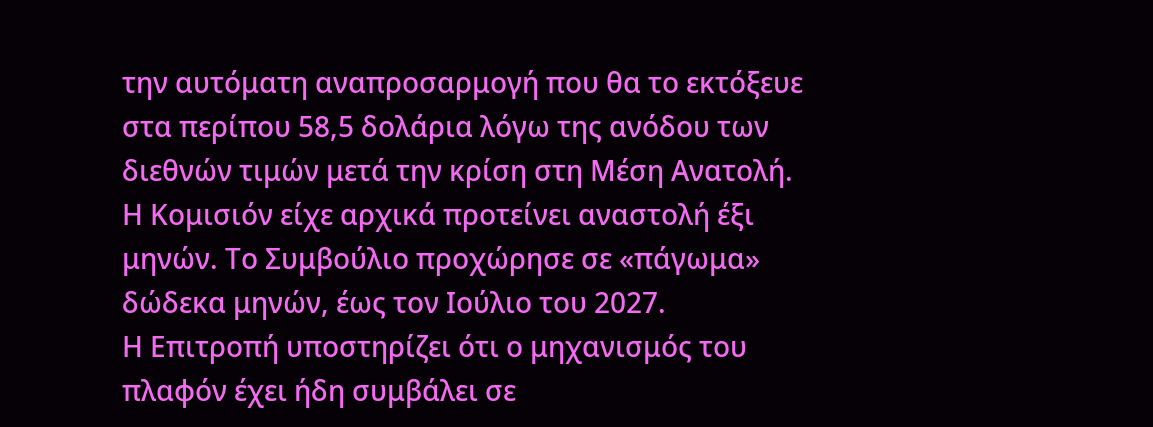την αυτόματη αναπροσαρμογή που θα το εκτόξευε στα περίπου 58,5 δολάρια λόγω της ανόδου των διεθνών τιμών μετά την κρίση στη Μέση Ανατολή. Η Κομισιόν είχε αρχικά προτείνει αναστολή έξι μηνών. Το Συμβούλιο προχώρησε σε «πάγωμα» δώδεκα μηνών, έως τον Ιούλιο του 2027.
Η Επιτροπή υποστηρίζει ότι ο μηχανισμός του πλαφόν έχει ήδη συμβάλει σε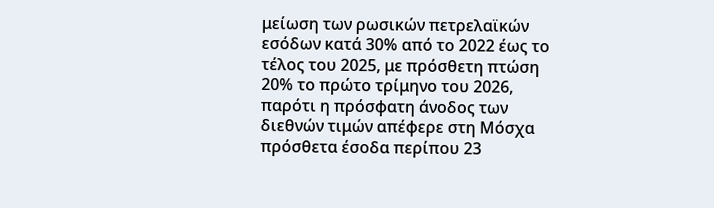μείωση των ρωσικών πετρελαϊκών εσόδων κατά 30% από το 2022 έως το τέλος του 2025, με πρόσθετη πτώση 20% το πρώτο τρίμηνο του 2026, παρότι η πρόσφατη άνοδος των διεθνών τιμών απέφερε στη Μόσχα πρόσθετα έσοδα περίπου 23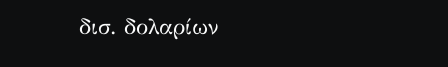δισ. δολαρίων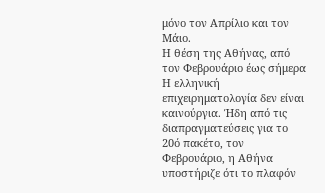μόνο τον Απρίλιο και τον Μάιο.
Η θέση της Αθήνας, από τον Φεβρουάριο έως σήμερα
Η ελληνική επιχειρηματολογία δεν είναι καινούργια. Ήδη από τις διαπραγματεύσεις για το 20ό πακέτο, τον Φεβρουάριο, η Αθήνα υποστήριζε ότι το πλαφόν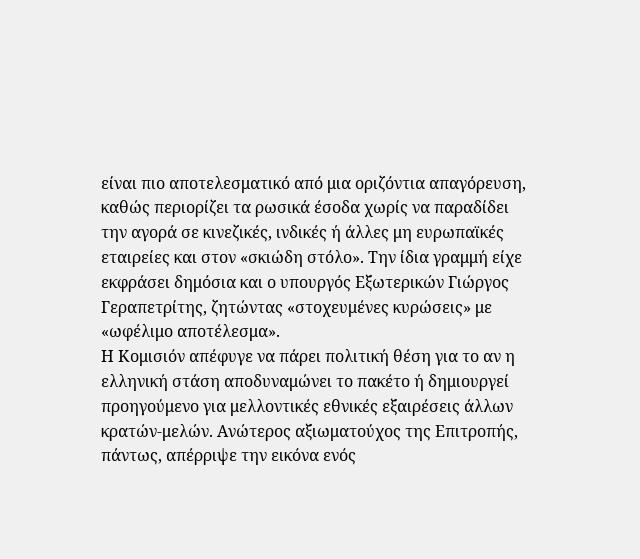είναι πιο αποτελεσματικό από μια οριζόντια απαγόρευση, καθώς περιορίζει τα ρωσικά έσοδα χωρίς να παραδίδει την αγορά σε κινεζικές, ινδικές ή άλλες μη ευρωπαϊκές εταιρείες και στον «σκιώδη στόλο». Την ίδια γραμμή είχε εκφράσει δημόσια και ο υπουργός Εξωτερικών Γιώργος Γεραπετρίτης, ζητώντας «στοχευμένες κυρώσεις» με «ωφέλιμο αποτέλεσμα».
Η Κομισιόν απέφυγε να πάρει πολιτική θέση για το αν η ελληνική στάση αποδυναμώνει το πακέτο ή δημιουργεί προηγούμενο για μελλοντικές εθνικές εξαιρέσεις άλλων κρατών-μελών. Ανώτερος αξιωματούχος της Επιτροπής, πάντως, απέρριψε την εικόνα ενός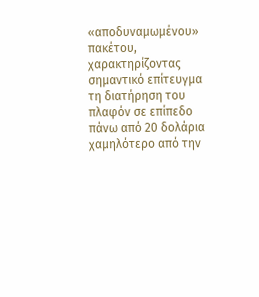«αποδυναμωμένου» πακέτου, χαρακτηρίζοντας σημαντικό επίτευγμα τη διατήρηση του πλαφόν σε επίπεδο πάνω από 20 δολάρια χαμηλότερο από την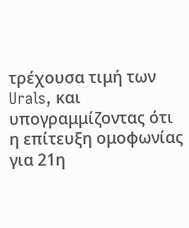τρέχουσα τιμή των Urals, και υπογραμμίζοντας ότι η επίτευξη ομοφωνίας για 21η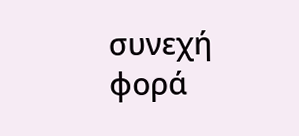συνεχή φορά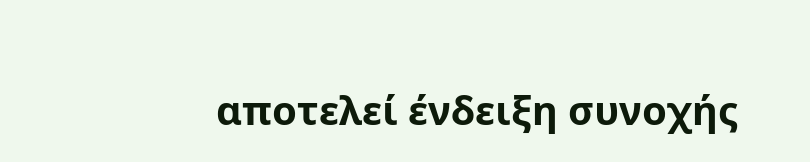αποτελεί ένδειξη συνοχής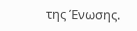της Ένωσης.